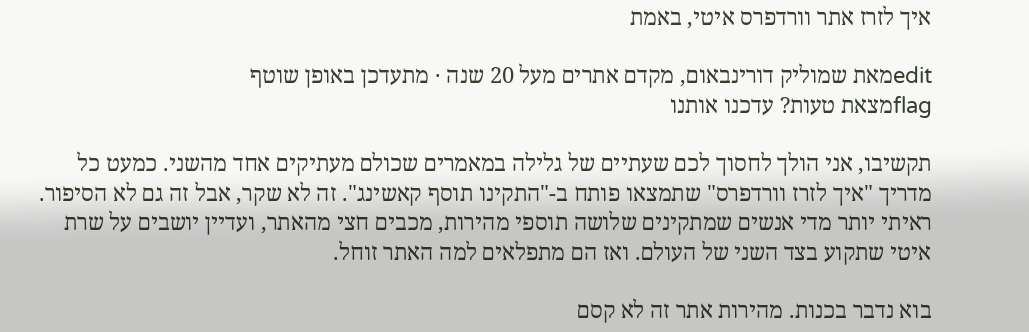איך לזרז אתר וורדפרס איטי, באמת

editמאת שמוליק דורינבאום, מקדם אתרים מעל 20 שנה · מתעדכן באופן שוטף
flagמצאת טעות? עדכנו אותנו

תקשיבו, אני הולך לחסוך לכם שעתיים של גלילה במאמרים שכולם מעתיקים אחד מהשני. כמעט כל מדריך "איך לזרז וורדפרס" שתמצאו פותח ב-"התקינו תוסף קאשינג". זה לא שקר, אבל זה גם לא הסיפור. ראיתי יותר מדי אנשים שמתקינים שלושה תוספי מהירות, מכבים חצי מהאתר, ועדיין יושבים על שרת איטי שתקוע בצד השני של העולם. ואז הם מתפלאים למה האתר זוחל.

בוא נדבר בכנות. מהירות אתר זה לא קסם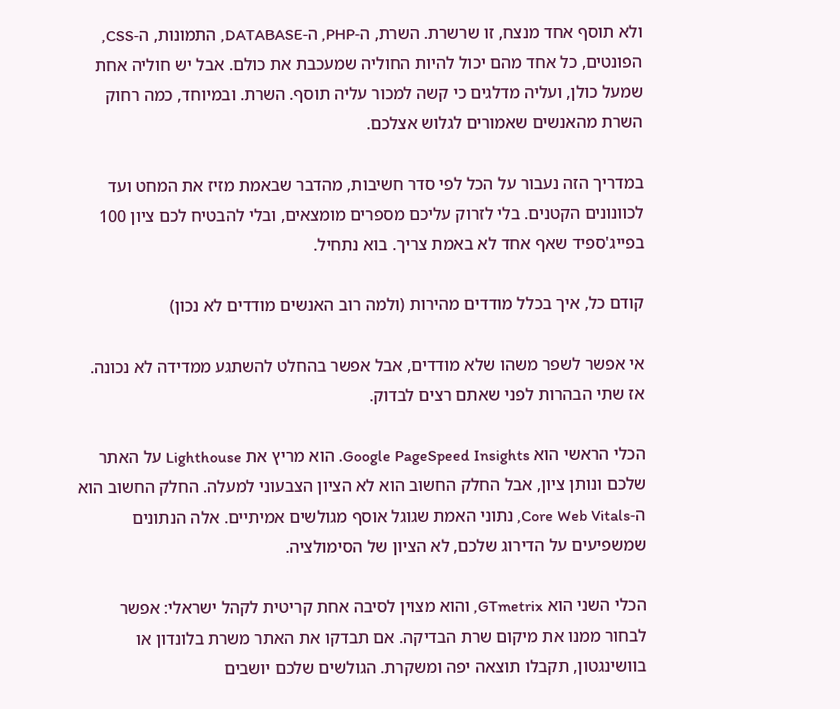ולא תוסף אחד מנצח, זו שרשרת. השרת, ה-PHP, ה-DATABASE, התמונות, ה-CSS, הפונטים, כל אחד מהם יכול להיות החוליה שמעכבת את כולם. אבל יש חוליה אחת שמעל כולן, ועליה מדלגים כי קשה למכור עליה תוסף. השרת. ובמיוחד, כמה רחוק השרת מהאנשים שאמורים לגלוש אצלכם.

במדריך הזה נעבור על הכל לפי סדר חשיבות, מהדבר שבאמת מזיז את המחט ועד לכוונונים הקטנים. בלי לזרוק עליכם מספרים מומצאים, ובלי להבטיח לכם ציון 100 בפייג'ספיד שאף אחד לא באמת צריך. בוא נתחיל.

קודם כל, איך בכלל מודדים מהירות (ולמה רוב האנשים מודדים לא נכון)

אי אפשר לשפר משהו שלא מודדים, אבל אפשר בהחלט להשתגע ממדידה לא נכונה. אז שתי הבהרות לפני שאתם רצים לבדוק.

הכלי הראשי הוא Google PageSpeed Insights. הוא מריץ את Lighthouse על האתר שלכם ונותן ציון, אבל החלק החשוב הוא לא הציון הצבעוני למעלה. החלק החשוב הוא ה-Core Web Vitals, נתוני האמת שגוגל אוסף מגולשים אמיתיים. אלה הנתונים שמשפיעים על הדירוג שלכם, לא הציון של הסימולציה.

הכלי השני הוא GTmetrix, והוא מצוין לסיבה אחת קריטית לקהל ישראלי: אפשר לבחור ממנו את מיקום שרת הבדיקה. אם תבדקו את האתר משרת בלונדון או בוושינגטון, תקבלו תוצאה יפה ומשקרת. הגולשים שלכם יושבים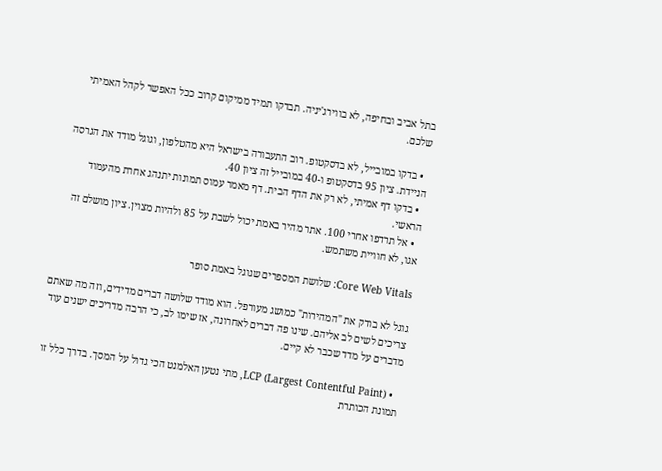בתל אביב ובחיפה, לא בווירג'יניה. תבדקו תמיד ממיקום קרוב ככל האפשר לקהל האמיתי שלכם.

  • בדקו במובייל, לא בדסקטופ. רוב התעבורה בישראל היא מהטלפון, וגוגל מודד את הגרסה הניידת. ציון 95 בדסקטופ ו-40 במובייל זה ציון 40.
  • בדקו דף אמיתי, לא רק את הדף הבית. דף מאמר עמוס תמונות יתנהג אחרת מהעמוד הראשי.
  • אל תרדפו אחרי 100. אתר מהיר באמת יכול לשבת על 85 ולהיות מצוין. ציון מושלם זה אגו, לא חוויית משתמש.

Core Web Vitals: שלושת המספרים שגוגל באמת סופר

גוגל לא בודק את "המהירות" כמושג מעורפל. הוא מודד שלושה דברים מדידים, וזה מה שאתם צריכים לשים לב אליהם. שינו פה דברים לאחרונה, אז שימו לב, כי הרבה מדריכים ישנים עוד מדברים על מדד שכבר לא קיים.

  • LCP (Largest Contentful Paint), מתי נטען האלמנט הכי גדול על המסך. בדרך כלל זו תמונת הכותרת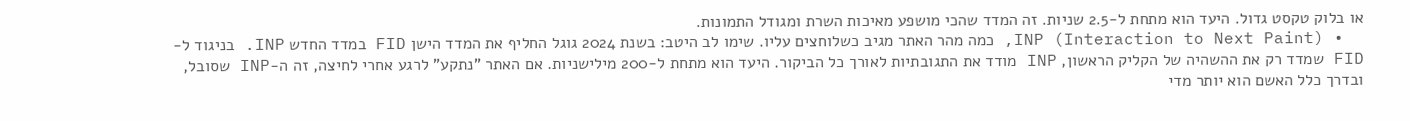או בלוק טקסט גדול. היעד הוא מתחת ל-2.5 שניות. זה המדד שהכי מושפע מאיכות השרת ומגודל התמונות.
  • INP (Interaction to Next Paint), כמה מהר האתר מגיב כשלוחצים עליו. שימו לב היטב: בשנת 2024 גוגל החליף את המדד הישן FID במדד החדש INP. בניגוד ל-FID שמדד רק את ההשהיה של הקליק הראשון, INP מודד את התגובתיות לאורך כל הביקור. היעד הוא מתחת ל-200 מילישניות. אם האתר "נתקע" לרגע אחרי לחיצה, זה ה-INP שסובל, ובדרך כלל האשם הוא יותר מדי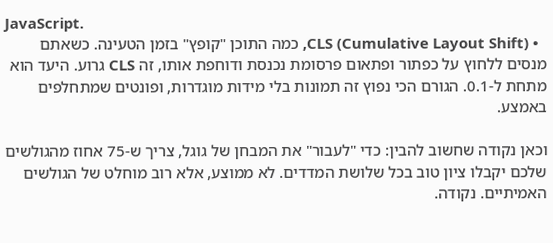JavaScript.
  • CLS (Cumulative Layout Shift), כמה התוכן "קופץ" בזמן הטעינה. כשאתם מנסים ללחוץ על כפתור ופתאום פרסומת נכנסת ודוחפת אותו, זה CLS גרוע. היעד הוא מתחת ל-0.1. הגורם הכי נפוץ זה תמונות בלי מידות מוגדרות, ופונטים שמתחלפים באמצע.

וכאן נקודה שחשוב להבין: כדי "לעבור" את המבחן של גוגל, צריך ש-75 אחוז מהגולשים שלכם יקבלו ציון טוב בכל שלושת המדדים. לא ממוצע, אלא רוב מוחלט של הגולשים האמיתיים. נקודה.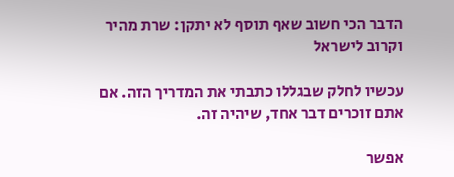הדבר הכי חשוב שאף תוסף לא יתקן: שרת מהיר וקרוב לישראל

עכשיו לחלק שבגללו כתבתי את המדריך הזה. אם אתם זוכרים דבר אחד, שיהיה זה.

אפשר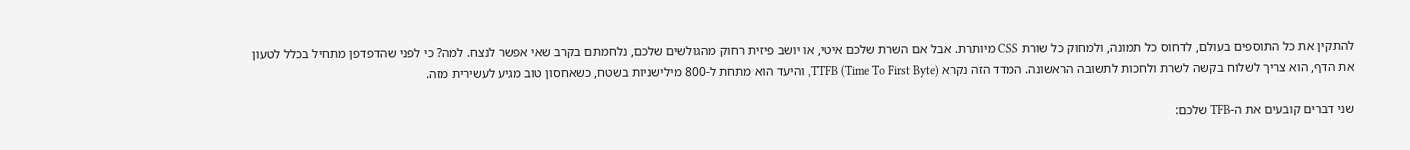להתקין את כל התוספים בעולם, לדחוס כל תמונה, ולמחוק כל שורת CSS מיותרת. אבל אם השרת שלכם איטי, או יושב פיזית רחוק מהגולשים שלכם, נלחמתם בקרב שאי אפשר לנצח. למה? כי לפני שהדפדפן מתחיל בכלל לטעון את הדף, הוא צריך לשלוח בקשה לשרת ולחכות לתשובה הראשונה. המדד הזה נקרא TTFB (Time To First Byte), והיעד הוא מתחת ל-800 מילישניות בשטח, כשאחסון טוב מגיע לעשירית מזה.

שני דברים קובעים את ה-TFB שלכם: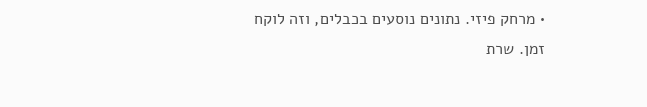• מרחק פיזי. נתונים נוסעים בכבלים, וזה לוקח זמן. שרת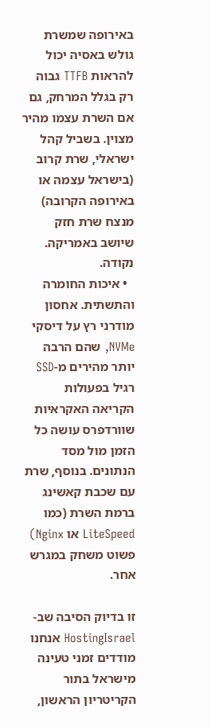באירופה שמשרת גולש באסיה יכול להראות TTFB גבוה רק בגלל המרחק, גם אם השרת עצמו מהיר מצוין. בשביל קהל ישראלי, שרת קרוב (בישראל עצמה או באירופה הקרובה) מנצח שרת חזק שיושב באמריקה. נקודה.
  • איכות החומרה והתשתית. אחסון מודרני רץ על דיסקי NVMe, שהם הרבה יותר מהירים מ-SSD רגיל בפעולות הקריאה האקראיות שוורדפרס עושה כל הזמן מול מסד הנתונים. בנוסף, שרת עם שכבת קאשינג ברמת השרת (כמו LiteSpeed או Nginx) פשוט משחק במגרש אחר.

זו בדיוק הסיבה שב-HostingIsrael אנחנו מודדים זמני טעינה מישראל בתור הקריטריון הראשון,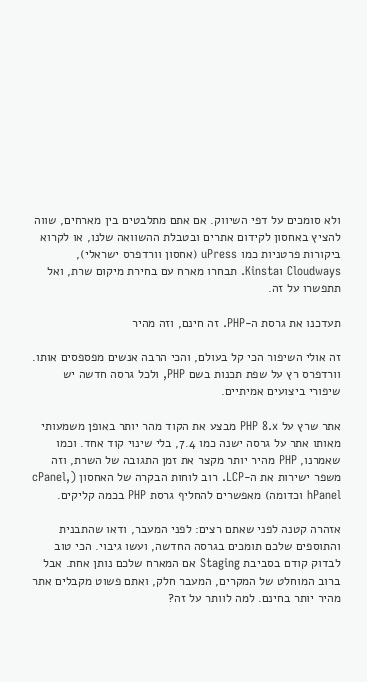ולא סומכים על דפי השיווק. אם אתם מתלבטים בין מארחים, שווה להציץ באחסון לקידום אתרים ובטבלת ההשוואה שלנו, או לקרוא ביקורות פרטניות כמו uPress (אחסון וורדפרס ישראלי), Cloudways וKinsta. תבחרו מארח עם בחירת מיקום שרת, ואל תתפשרו על זה.

תעדכנו את גרסת ה-PHP. זה חינם, וזה מהיר

זה אולי השיפור הכי קל בעולם, והכי הרבה אנשים מפספסים אותו. וורדפרס רץ על שפת תכנות בשם PHP, ולכל גרסה חדשה יש שיפורי ביצועים אמיתיים.

אתר שרץ על PHP 8.x מבצע את הקוד מהר יותר באופן משמעותי מאותו אתר על גרסה ישנה כמו 7.4, בלי שינוי קוד אחד. וכמו שאמרנו, PHP מהיר יותר מקצר את זמן התגובה של השרת, וזה משפר ישירות את ה-LCP. רוב לוחות הבקרה של האחסון (cPanel, hPanel וכדומה) מאפשרים להחליף גרסת PHP בכמה קליקים.

אזהרה קטנה לפני שאתם רצים: לפני המעבר, ודאו שהתבנית והתוספים שלכם תומכים בגרסה החדשה, ועשו גיבוי. הכי טוב לבדוק קודם בסביבת Staging אם המארח שלכם נותן אחת. אבל ברוב המוחלט של המקרים, המעבר חלק, ואתם פשוט מקבלים אתר מהיר יותר בחינם. למה לוותר על זה?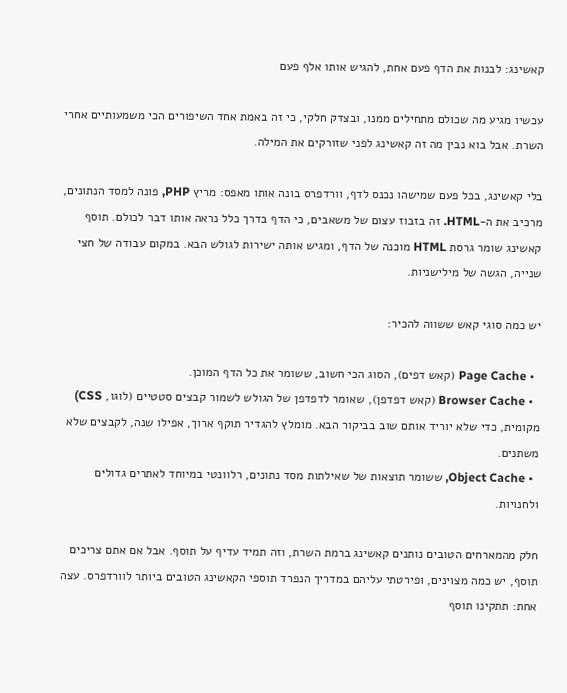קאשינג: לבנות את הדף פעם אחת, להגיש אותו אלף פעם

עכשיו מגיע מה שכולם מתחילים ממנו, ובצדק חלקי, כי זה באמת אחד השיפורים הכי משמעותיים אחרי השרת. אבל בוא נבין מה זה קאשינג לפני שזורקים את המילה.

בלי קאשינג, בכל פעם שמישהו נכנס לדף, וורדפרס בונה אותו מאפס: מריץ PHP, פונה למסד הנתונים, מרכיב את ה-HTML. זה בזבוז עצום של משאבים, כי הדף בדרך כלל נראה אותו דבר לכולם. תוסף קאשינג שומר גרסת HTML מוכנה של הדף, ומגיש אותה ישירות לגולש הבא. במקום עבודה של חצי שנייה, הגשה של מילישניות.

יש כמה סוגי קאש ששווה להכיר:

  • Page Cache (קאש דפים), הסוג הכי חשוב, ששומר את כל הדף המוכן.
  • Browser Cache (קאש דפדפן), שאומר לדפדפן של הגולש לשמור קבצים סטטיים (לוגו, CSS) מקומית, כדי שלא יוריד אותם שוב בביקור הבא. מומלץ להגדיר תוקף ארוך, אפילו שנה, לקבצים שלא משתנים.
  • Object Cache, ששומר תוצאות של שאילתות מסד נתונים, רלוונטי במיוחד לאתרים גדולים ולחנויות.

חלק מהמארחים הטובים נותנים קאשינג ברמת השרת, וזה תמיד עדיף על תוסף. אבל אם אתם צריכים תוסף, יש כמה מצוינים, ופירטתי עליהם במדריך הנפרד תוספי הקאשינג הטובים ביותר לוורדפרס. עצה אחת: תתקינו תוסף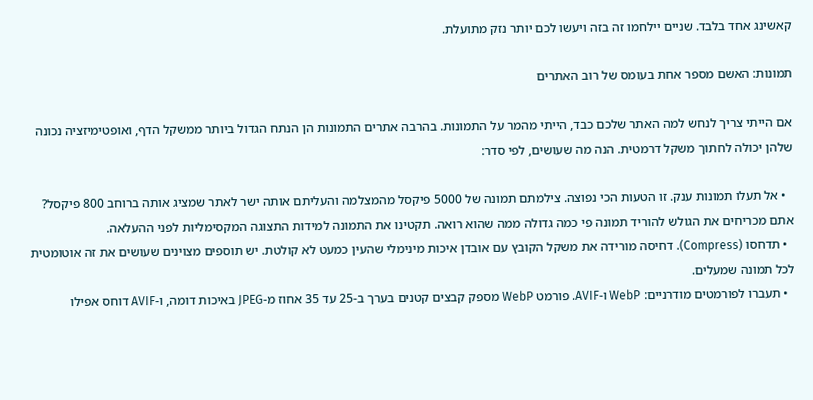קאשינג אחד בלבד. שניים יילחמו זה בזה ויעשו לכם יותר נזק מתועלת.

תמונות: האשם מספר אחת בעומס של רוב האתרים

אם הייתי צריך לנחש למה האתר שלכם כבד, הייתי מהמר על התמונות. בהרבה אתרים התמונות הן הנתח הגדול ביותר ממשקל הדף, ואופטימיזציה נכונה שלהן יכולה לחתוך משקל דרמטית. הנה מה שעושים, לפי סדר:

  • אל תעלו תמונות ענק. זו הטעות הכי נפוצה. צילמתם תמונה של 5000 פיקסל מהמצלמה והעליתם אותה ישר לאתר שמציג אותה ברוחב 800 פיקסל? אתם מכריחים את הגולש להוריד תמונה פי כמה גדולה ממה שהוא רואה. תקטינו את התמונה למידות התצוגה המקסימליות לפני ההעלאה.
  • תדחסו (Compress). דחיסה מורידה את משקל הקובץ עם אובדן איכות מינימלי שהעין כמעט לא קולטת. יש תוספים מצוינים שעושים את זה אוטומטית לכל תמונה שמעלים.
  • תעברו לפורמטים מודרניים: WebP ו-AVIF. פורמט WebP מספק קבצים קטנים בערך ב-25 עד 35 אחוז מ-JPEG באיכות דומה, ו-AVIF דוחס אפילו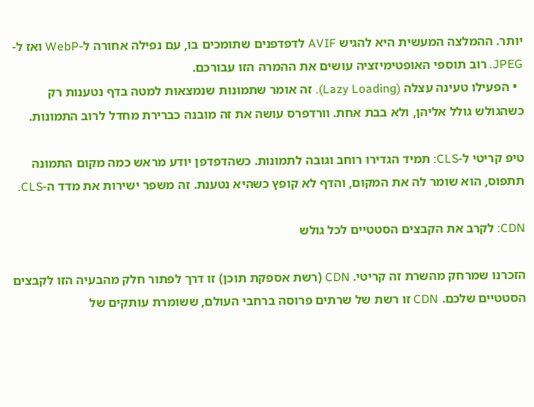יותר. ההמלצה המעשית היא להגיש AVIF לדפדפנים שתומכים בו, עם נפילה אחורה ל-WebP ואז ל-JPEG. רוב תוספי האופטימיזציה עושים את ההמרה הזו עבורכם.
  • הפעילו טעינה עצלה (Lazy Loading). זה אומר שתמונות שנמצאות למטה בדף נטענות רק כשהגולש גולל אליהן, ולא בבת אחת. וורדפרס עושה את זה מובנה כברירת מחדל לרוב התמונות.

טיפ קריטי ל-CLS: תמיד הגדירו רוחב וגובה לתמונות. כשהדפדפן יודע מראש כמה מקום התמונה תתפוס, הוא שומר לה את המקום, והדף לא קופץ כשהיא נטענת. זה משפר ישירות את מדד ה-CLS.

CDN: לקרב את הקבצים הסטטיים לכל גולש

הזכרנו שמרחק מהשרת זה קריטי. CDN (רשת אספקת תוכן) זו דרך לפתור חלק מהבעיה הזו לקבצים הסטטיים שלכם. CDN זו רשת של שרתים פרוסה ברחבי העולם, ששומרת עותקים של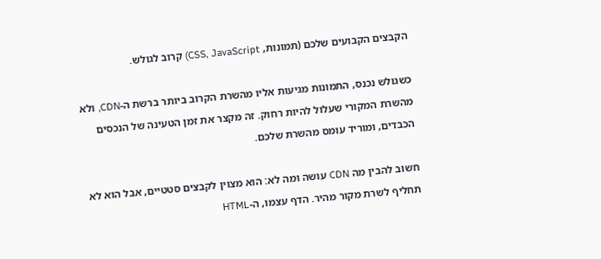הקבצים הקבועים שלכם (תמונות, CSS, JavaScript) קרוב לגולש.

כשגולש נכנס, התמונות מגיעות אליו מהשרת הקרוב ביותר ברשת ה-CDN, ולא מהשרת המקורי שעלול להיות רחוק. זה מקצר את זמן הטעינה של הנכסים הכבדים, ומוריד עומס מהשרת שלכם.

חשוב להבין מה CDN עושה ומה לא: הוא מצוין לקבצים סטטיים, אבל הוא לא תחליף לשרת מקור מהיר. הדף עצמו, ה-HTML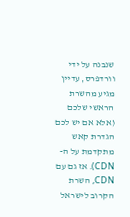שנבנה על ידי וורדפרס, עדיין מגיע מהשרת הראשי שלכם (אלא אם יש לכם הגדרת קאש מתקדמת על ה-CDN). אז גם עם CDN, השרת הקרוב לישראל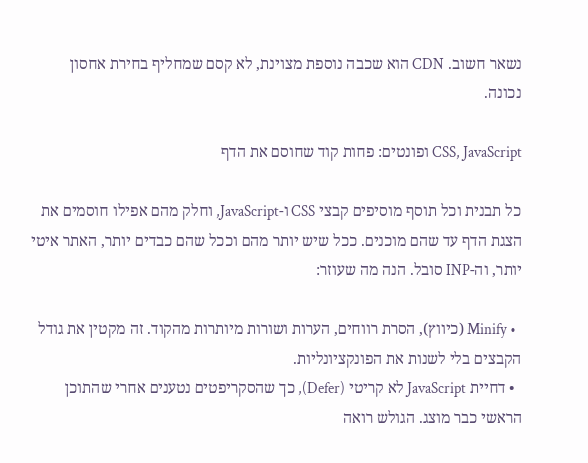נשאר חשוב. CDN הוא שכבה נוספת מצוינת, לא קסם שמחליף בחירת אחסון נכונה.

CSS, JavaScript ופונטים: פחות קוד שחוסם את הדף

כל תבנית וכל תוסף מוסיפים קבצי CSS ו-JavaScript, וחלק מהם אפילו חוסמים את הצגת הדף עד שהם מוכנים. ככל שיש יותר מהם וככל שהם כבדים יותר, האתר איטי יותר, וה-INP סובל. הנה מה שעוזר:

  • Minify (כיווץ), הסרת רווחים, הערות ושורות מיותרות מהקוד. זה מקטין את גודל הקבצים בלי לשנות את הפונקציונליות.
  • דחיית JavaScript לא קריטי (Defer), כך שהסקריפטים נטענים אחרי שהתוכן הראשי כבר מוצג. הגולש רואה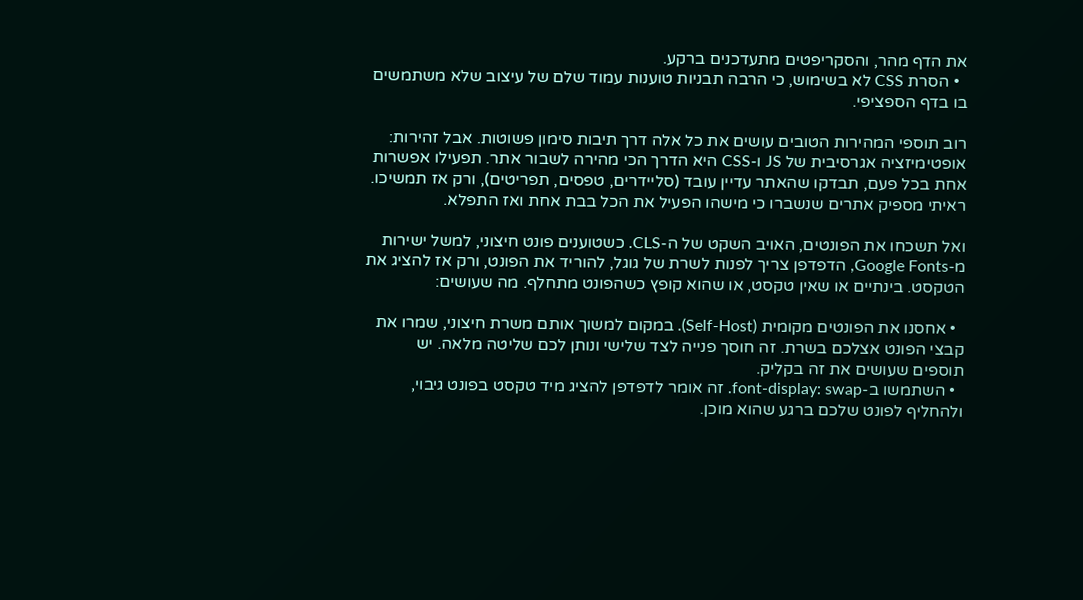את הדף מהר, והסקריפטים מתעדכנים ברקע.
  • הסרת CSS לא בשימוש, כי הרבה תבניות טוענות עמוד שלם של עיצוב שלא משתמשים בו בדף הספציפי.

רוב תוספי המהירות הטובים עושים את כל אלה דרך תיבות סימון פשוטות. אבל זהירות: אופטימיזציה אגרסיבית של JS ו-CSS היא הדרך הכי מהירה לשבור אתר. תפעילו אפשרות אחת בכל פעם, תבדקו שהאתר עדיין עובד (סליידרים, טפסים, תפריטים), ורק אז תמשיכו. ראיתי מספיק אתרים שנשברו כי מישהו הפעיל את הכל בבת אחת ואז התפלא.

ואל תשכחו את הפונטים, האויב השקט של ה-CLS. כשטוענים פונט חיצוני, למשל ישירות מ-Google Fonts, הדפדפן צריך לפנות לשרת של גוגל, להוריד את הפונט, ורק אז להציג את הטקסט. בינתיים או שאין טקסט, או שהוא קופץ כשהפונט מתחלף. מה שעושים:

  • אחסנו את הפונטים מקומית (Self-Host). במקום למשוך אותם משרת חיצוני, שמרו את קבצי הפונט אצלכם בשרת. זה חוסך פנייה לצד שלישי ונותן לכם שליטה מלאה. יש תוספים שעושים את זה בקליק.
  • השתמשו ב-font-display: swap. זה אומר לדפדפן להציג מיד טקסט בפונט גיבוי, ולהחליף לפונט שלכם ברגע שהוא מוכן.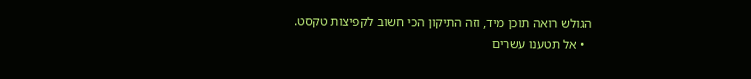הגולש רואה תוכן מיד, וזה התיקון הכי חשוב לקפיצות טקסט.
  • אל תטענו עשרים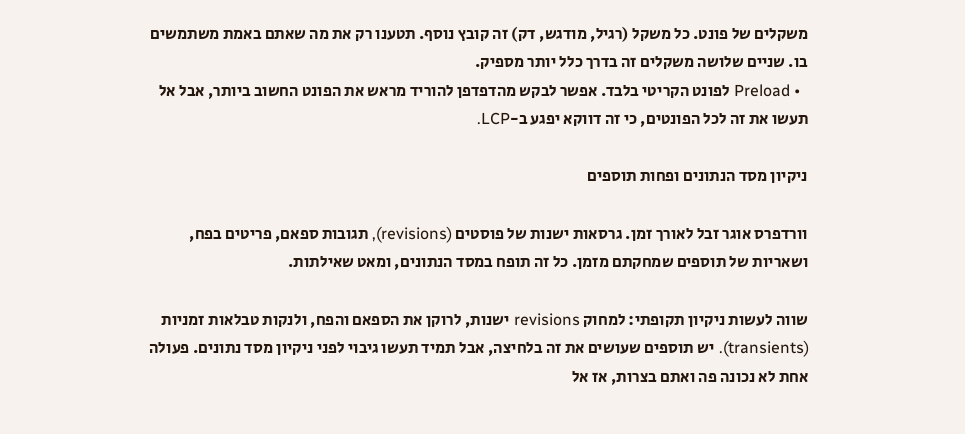משקלים של פונט. כל משקל (רגיל, מודגש, דק) זה קובץ נוסף. תטענו רק את מה שאתם באמת משתמשים בו. שניים שלושה משקלים זה בדרך כלל יותר מספיק.
  • Preload לפונט הקריטי בלבד. אפשר לבקש מהדפדפן להוריד מראש את הפונט החשוב ביותר, אבל אל תעשו את זה לכל הפונטים, כי זה דווקא יפגע ב-LCP.

ניקיון מסד הנתונים ופחות תוספים

וורדפרס אוגר זבל לאורך זמן. גרסאות ישנות של פוסטים (revisions), תגובות ספאם, פריטים בפח, ושאריות של תוספים שמחקתם מזמן. כל זה תופח במסד הנתונים, ומאט שאילתות.

שווה לעשות ניקיון תקופתי: למחוק revisions ישנות, לרוקן את הספאם והפח, ולנקות טבלאות זמניות (transients). יש תוספים שעושים את זה בלחיצה, אבל תמיד תעשו גיבוי לפני ניקיון מסד נתונים. פעולה אחת לא נכונה פה ואתם בצרות, אז אל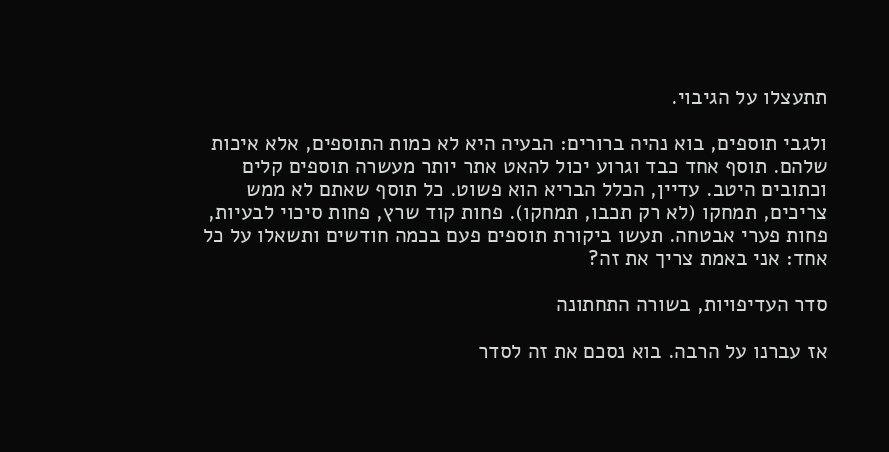תתעצלו על הגיבוי.

ולגבי תוספים, בוא נהיה ברורים: הבעיה היא לא כמות התוספים, אלא איכות שלהם. תוסף אחד כבד וגרוע יכול להאט אתר יותר מעשרה תוספים קלים וכתובים היטב. עדיין, הכלל הבריא הוא פשוט. כל תוסף שאתם לא ממש צריכים, תמחקו (לא רק תכבו, תמחקו). פחות קוד שרץ, פחות סיכוי לבעיות, פחות פערי אבטחה. תעשו ביקורת תוספים פעם בכמה חודשים ותשאלו על כל אחד: אני באמת צריך את זה?

סדר העדיפויות, בשורה התחתונה

אז עברנו על הרבה. בוא נסכם את זה לסדר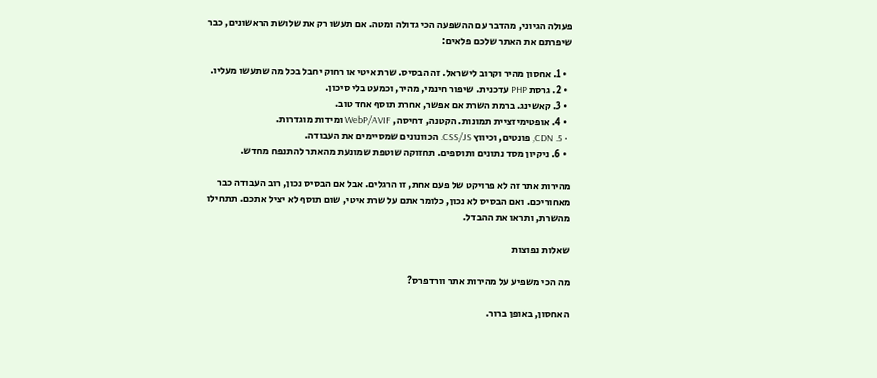פעולה הגיוני, מהדבר עם ההשפעה הכי גדולה ומטה. אם תעשו רק את שלושת הראשונים, כבר שיפרתם את האתר שלכם פלאים:

  • 1. אחסון מהיר וקרוב לישראל. זה הבסיס. שרת איטי או רחוק יחבל בכל מה שתעשו מעליו.
  • 2. גרסת PHP עדכנית. שיפור חינמי, מהיר, וכמעט בלי סיכון.
  • 3. קאשינג. ברמת השרת אם אפשר, אחרת תוסף אחד טוב.
  • 4. אופטימיזציית תמונות. הקטנה, דחיסה, WebP/AVIF ומידות מוגדרות.
  • 5. CDN, פונטים, וכיווץ CSS/JS. הכוונונים שמסיימים את העבודה.
  • 6. ניקיון מסד נתונים ותוספים. תחזוקה שוטפת שמונעת מהאתר להתנפח מחדש.

מהירות אתר זה לא פרויקט של פעם אחת, זו הרגלים. אבל אם הבסיס נכון, רוב העבודה כבר מאחוריכם. ואם הבסיס לא נכון, כלומר אתם על שרת איטי, שום תוסף לא יציל אתכם. תתחילו מהשרת, ותראו את ההבדל.

שאלות נפוצות

מה הכי משפיע על מהירות אתר וורדפרס?

האחסון, באופן ברור.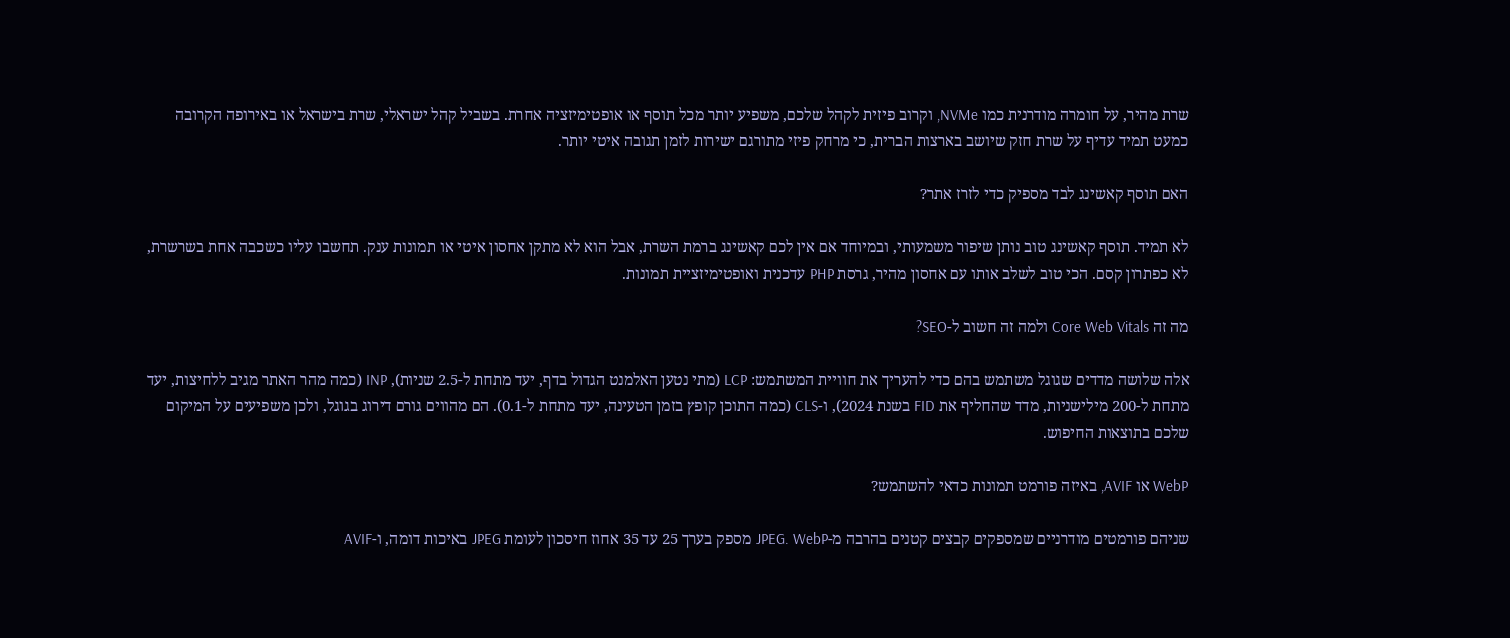שרת מהיר, על חומרה מודרנית כמו NVMe, וקרוב פיזית לקהל שלכם, משפיע יותר מכל תוסף או אופטימיזציה אחרת. בשביל קהל ישראלי, שרת בישראל או באירופה הקרובה כמעט תמיד עדיף על שרת חזק שיושב בארצות הברית, כי מרחק פיזי מתורגם ישירות לזמן תגובה איטי יותר.

האם תוסף קאשינג לבד מספיק כדי לזרז אתר?

לא תמיד. תוסף קאשינג טוב נותן שיפור משמעותי, ובמיוחד אם אין לכם קאשינג ברמת השרת, אבל הוא לא מתקן אחסון איטי או תמונות ענק. תחשבו עליו כשכבה אחת בשרשרת, לא כפתרון קסם. הכי טוב לשלב אותו עם אחסון מהיר, גרסת PHP עדכנית ואופטימיזציית תמונות.

מה זה Core Web Vitals ולמה זה חשוב ל-SEO?

אלה שלושה מדדים שגוגל משתמש בהם כדי להעריך את חוויית המשתמש: LCP (מתי נטען האלמנט הגדול בדף, יעד מתחת ל-2.5 שניות), INP (כמה מהר האתר מגיב ללחיצות, יעד מתחת ל-200 מילישניות, מדד שהחליף את FID בשנת 2024), ו-CLS (כמה התוכן קופץ בזמן הטעינה, יעד מתחת ל-0.1). הם מהווים גורם דירוג בגוגל, ולכן משפיעים על המיקום שלכם בתוצאות החיפוש.

WebP או AVIF, באיזה פורמט תמונות כדאי להשתמש?

שניהם פורמטים מודרניים שמספקים קבצים קטנים בהרבה מ-JPEG. WebP מספק בערך 25 עד 35 אחוז חיסכון לעומת JPEG באיכות דומה, ו-AVIF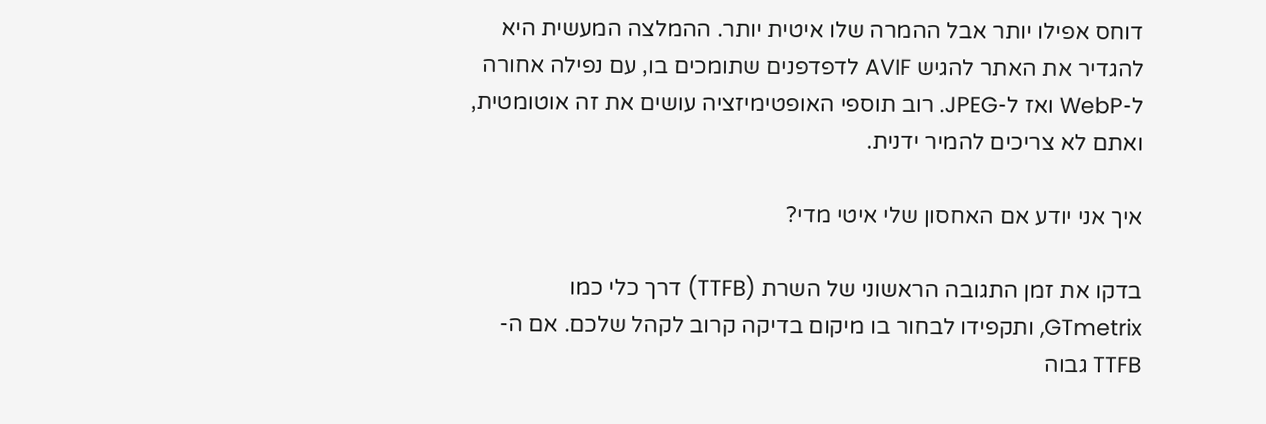דוחס אפילו יותר אבל ההמרה שלו איטית יותר. ההמלצה המעשית היא להגדיר את האתר להגיש AVIF לדפדפנים שתומכים בו, עם נפילה אחורה ל-WebP ואז ל-JPEG. רוב תוספי האופטימיזציה עושים את זה אוטומטית, ואתם לא צריכים להמיר ידנית.

איך אני יודע אם האחסון שלי איטי מדי?

בדקו את זמן התגובה הראשוני של השרת (TTFB) דרך כלי כמו GTmetrix, ותקפידו לבחור בו מיקום בדיקה קרוב לקהל שלכם. אם ה-TTFB גבוה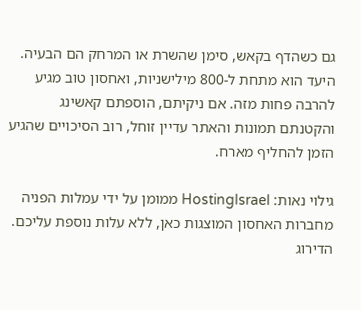גם כשהדף בקאש, סימן שהשרת או המרחק הם הבעיה. היעד הוא מתחת ל-800 מילישניות, ואחסון טוב מגיע להרבה פחות מזה. אם ניקיתם, הוספתם קאשינג והקטנתם תמונות והאתר עדיין זוחל, רוב הסיכויים שהגיע הזמן להחליף מארח.

גילוי נאות: HostingIsrael ממומן על ידי עמלות הפניה מחברות האחסון המוצגות כאן, ללא עלות נוספת עליכם. הדירוג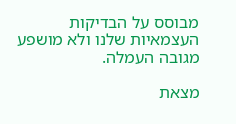מבוסס על הבדיקות העצמאיות שלנו ולא מושפע מגובה העמלה.

מצאת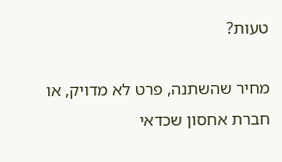טעות?

מחיר שהשתנה, פרט לא מדויק, או חברת אחסון שכדאי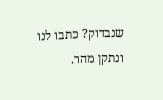שנבדוק? כתבו לנו ונתקן מהר.